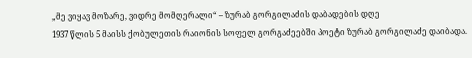„მე ვიყავ მოზარე, ვიდრე მომღერალი“ – ზურაბ გორგილაძის დაბადების დღე
1937 წლის 5 მაისს ქობულეთის რაიონის სოფელ გორგაძეებში პოეტი ზურაბ გორგილაძე დაიბადა.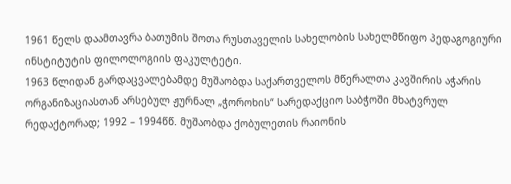1961 წელს დაამთავრა ბათუმის შოთა რუსთაველის სახელობის სახელმწიფო პედაგოგიური ინსტიტუტის ფილოლოგიის ფაკულტეტი.
1963 წლიდან გარდაცვალებამდე მუშაობდა საქართველოს მწერალთა კავშირის აჭარის ორგანიზაციასთან არსებულ ჟურნალ „ჭოროხის“ სარედაქციო საბჭოში მხატვრულ რედაქტორად; 1992 – 1994წწ. მუშაობდა ქობულეთის რაიონის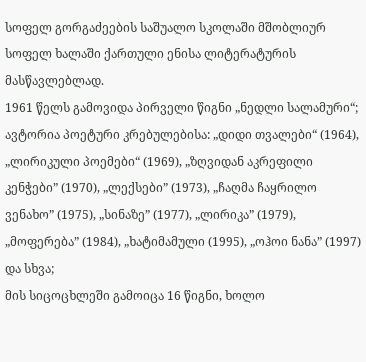სოფელ გორგაძეების საშუალო სკოლაში მშობლიურ სოფელ ხალაში ქართული ენისა ლიტერატურის მასწავლებლად.
1961 წელს გამოვიდა პირველი წიგნი „ნედლი სალამური“; ავტორია პოეტური კრებულებისა: „დიდი თვალები“ (1964), „ლირიკული პოემები“ (1969), „ზღვიდან აკრეფილი კენჭები” (1970), „ლექსები” (1973), „ჩაღმა ჩაყრილო ვენახო” (1975), „სინაზე” (1977), „ლირიკა” (1979), „მოფერება” (1984), „ხატიმამული (1995), „ოჰოი ნანა” (1997) და სხვა;
მის სიცოცხლეში გამოიცა 16 წიგნი, ხოლო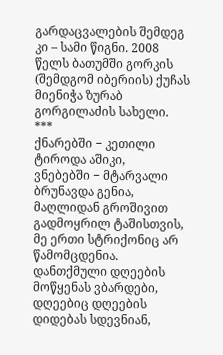გარდაცვალების შემდეგ კი – სამი წიგნი. 2008 წელს ბათუმში გორკის (შემდგომ იბერიის) ქუჩას მიენიჭა ზურაბ გორგილაძის სახელი.
***
ქნარებში − კეთილი ტიროდა აშიკი,
ვნებებში − მტარვალი ბრუნავდა გენია,
მაღლიდან გროშივით გადმოყრილ ტაშისთვის,
მე ერთი სტრიქონიც არ წამომცდენია.
დანთქმული დღეების მოწყენას ვბარდები,
დღეებიც დღეების დიდებას სდევნიან,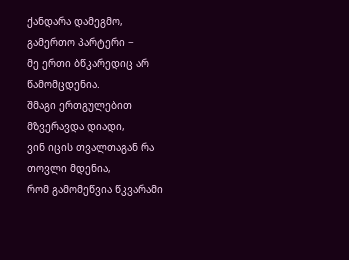ქანდარა დამეგმო, გამერთო პარტერი −
მე ერთი ბწკარედიც არ წამომცდენია.
შმაგი ერთგულებით მზვერავდა დიადი,
ვინ იცის თვალთაგან რა თოვლი მდენია,
რომ გამომეწვია წკვარამი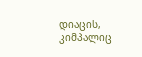დიაცის,
კიმპალიც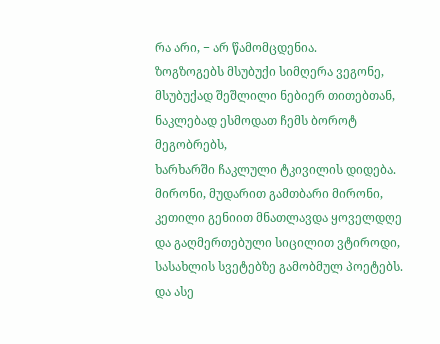რა არი, − არ წამომცდენია.
ზოგზოგებს მსუბუქი სიმღერა ვეგონე,
მსუბუქად შეშლილი ნებიერ თითებთან,
ნაკლებად ესმოდათ ჩემს ბოროტ მეგობრებს,
ხარხარში ჩაკლული ტკივილის დიდება.
მირონი, მუდარით გამთბარი მირონი,
კეთილი გენიით მნათლავდა ყოველდღე
და გაღმერთებული სიცილით ვტიროდი,
სასახლის სვეტებზე გამობმულ პოეტებს.
და ასე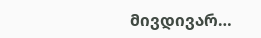მივდივარ…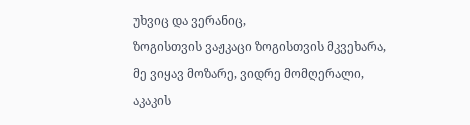უხვიც და ვერანიც,
ზოგისთვის ვაჟკაცი ზოგისთვის მკვეხარა,
მე ვიყავ მოზარე, ვიდრე მომღერალი,
აკაკის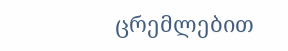ცრემლებით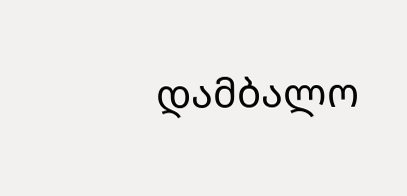დამბალო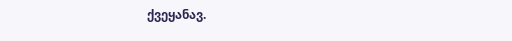ქვეყანავ.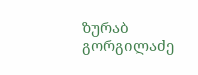ზურაბ გორგილაძე